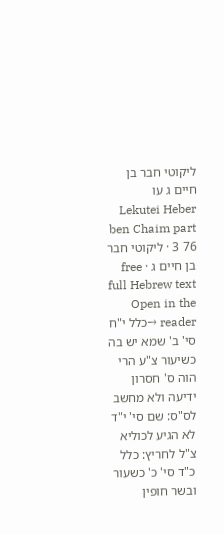ליקוטי חבר בן חיים ג עו
Lekutei Heber ben Chaim part 3 76 · ליקוטי חבר בן חיים ג · free full Hebrew text
Open in the reader →כלל י"ח סי' ב' שמא יש בה כשיעור צ"ע הרי הוה ס' חסרון ידיעה ולא מחשב לס"ס: שם סי' י"ד לא הגיע לכוליא צ"ל לחריץ: כלל כ"ד סי' כ' כשעור ובשר חופין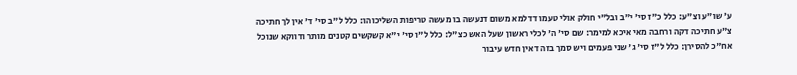ע' שו"ע וצ"ע: כלל כ"ז סי' י"ב ובל"י חולק אולי טעמו דדלמא משום דנעשה בו מעשה טריפות השליכוהו: כלל ל"ב סי' ד' אין לך חתיכה צ"ע חתיכה דקה ורחבה מאי איכא למימר: שם סי' ה' לכלי ראשון שעל האש כצ"ל: כלל ל"ו סי' י"א קשקשים קטנים מותר ודווקא שנוכל אח"כ להסירן: כלל ל"ז סי' ג' שני פעמים ויש סמך בזה דאין חדש עיבור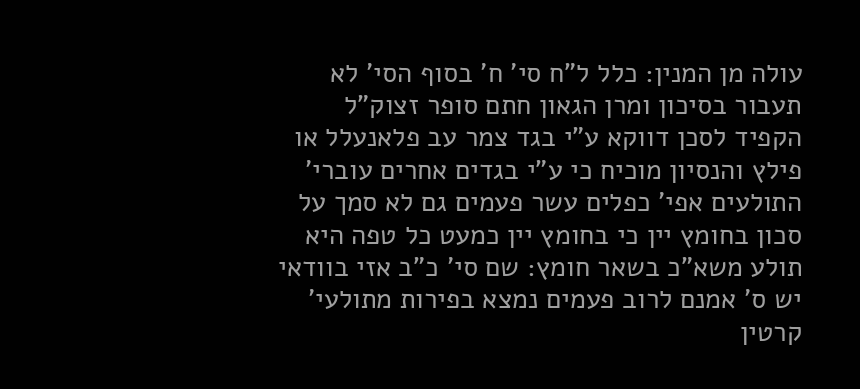עולה מן המנין: כלל ל"ח סי' ח' בסוף הסי' לא תעבור בסיכון ומרן הגאון חתם סופר זצוק"ל הקפיד לסכן דווקא ע"י בגד צמר עב פלאנעלל או פילץ והנסיון מוכיח כי ע"י בגדים אחרים עוברי' התולעים אפי' כפלים עשר פעמים גם לא סמך על סכון בחומץ יין כי בחומץ יין כמעט כל טפה היא תולע משא"כ בשאר חומץ: שם סי' כ"ב אזי בוודאי יש ס' אמנם לרוב פעמים נמצא בפירות מתולעי' קרטין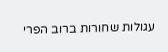עגולות שחורות ברוב הפרי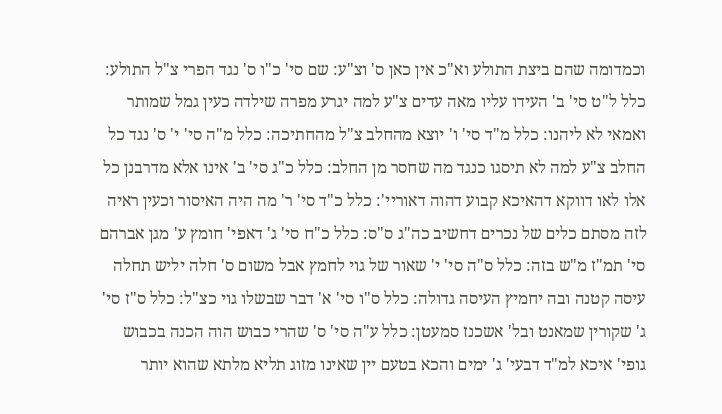וכמדומה שהם ביצת התולע וא"כ אין כאן ס' וצ"ע: שם סי' כ"ו ס' נגד הפרי צ"ל התולע: כלל ל"ט סי' ב' העידו עליו מאה עדים צ"ע למה יגרע מפרה שילדה כעין גמל שמותר ואמאי לא ליהנו: כלל מ"ד סי' ו' יוצא מהחלב צ"ל מהחתיכה: כלל מ"ה סי' י' ס' נגד כל החלב צ"ע למה לא תיסגו כנגד מה שחסר מן החלב: כלל כ"ג סי' ב' אינו אלא מדרבנן כל אלו לאו דווקא דהאיכא קבוע דהוה דאוריי': כלל כ"ד סי' ר' מה היה האיסור וכעין ראיה לזה מסתם כלים של נכרים דחשיב כה"ג ס"ס: כלל כ"ח סי' ג' דאפי' חומץ ע' מגן אברהם סי' תמ"ז מ"ש בזה: כלל ס"ה סי' י' שאור של גוי לחמץ אבל משום ס' חלה יליש תחלה עיסה קטנה ובה יחמיץ העיסה גדולה: כלל ס"ו סי' א' דבר שבשלו גוי כצ"ל: כלל ס"ז סי' ג' שקורין שמאנט ובל' אשכנז סמעטן: כלל ע"ה סי' ס' שהרי כבוש הוה הכנה בכבוש גופי' איכא למ"ד דבעי' ג' ימים והכא בטעם יין שאינו מזוג תליא מלתא שהוא יותר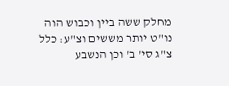מחלק ששה ביין וכבוש הוה נו"ט יותר מששים וצ"ע: כלל צ"ג סי' ב' וכן הנשבע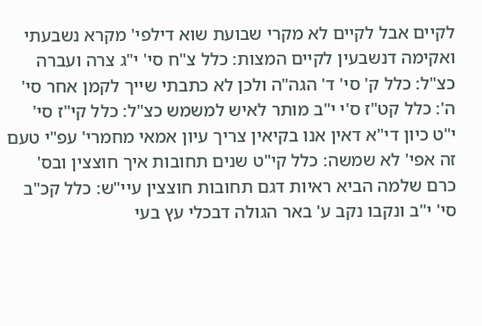לקיים אבל לקיים לא מקרי שבועת שוא דילפי' מקרא נשבעתי ואקימה דנשבעין לקיים המצות: כלל צ"ח סי' י"ג צרה ועברה כצ"ל: כלל ק' סי' ד' הגה"ה ולכן לא כתבתי שייך לקמן אחר סי' ה': כלל קט"ז ס'י י"ב מותר לאיש למשמש כצ"ל: כלל קי"ז סי' י"ט כיון די"א דאין אנו בקיאין צריך עיון אמאי מחמרי' עפ"י טעם זה אפי' לא שמשה: כלל קי"ט שנים תחובות איך חוצצין ובס' כרם שלמה הביא ראיות דגם תחובות חוצצין עיי"ש: כלל קכ"ב סי' י"ב ונקבו נקב ע' באר הגולה דבכלי עץ בעי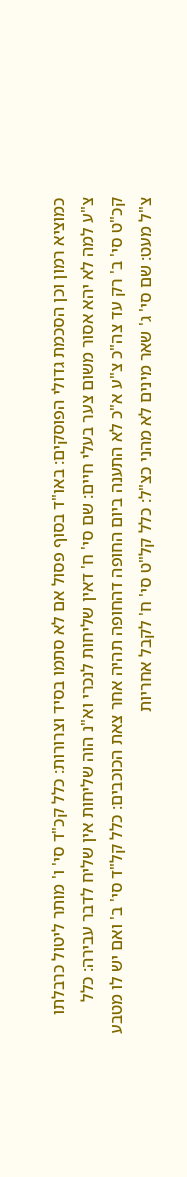כמוציא רמון וכן הסכמת גדולי הפוסקים: באו"ד בסוף פסול אם לא סתמו בסיד וצרורות: כלל קכ"ד סי' ו' מותר ליטול כרבלתו צ"ע למה לא יהא אסור משום צער בעלי חיים: שם סי' ח' דאין שליחות לנכרי וא"נ הוה שליחות אין שליח לדבר עבירה: כלל קכ"ט סי' ב' רק עד צה"כ צ"ע א"כ לא התענה ביום החופה דהחופה תהיה אחר צאת הכוכבים: כלל קל"ד סי' ב' ואם יש לו מטבע צ"ל מעט: שם סי' ג' שאר מינים לא מהני כצ"ל: כלל קל"ט סי' ח' לקבל אחריות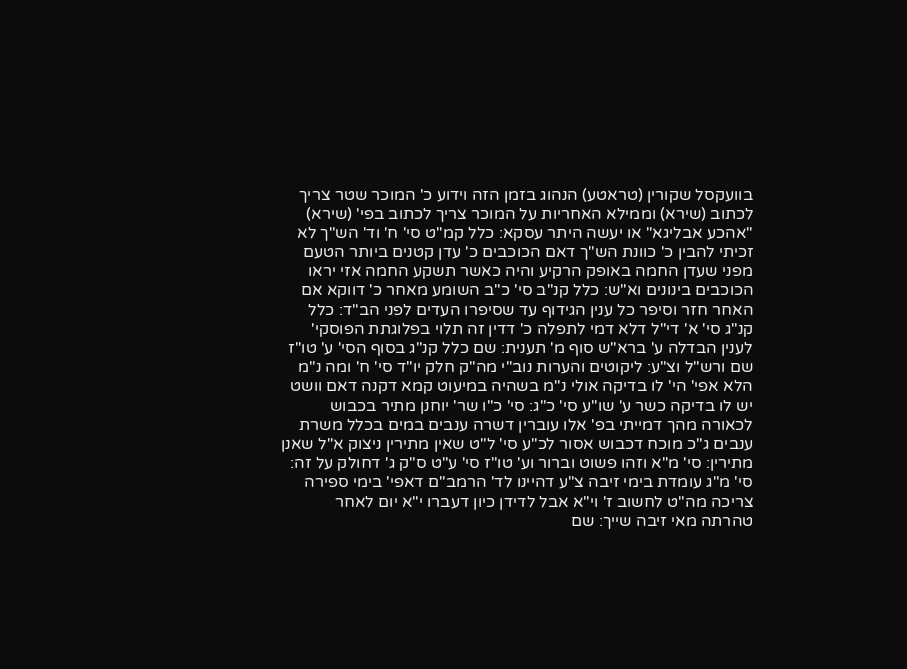בוועקסל שקורין (טראטע) הנהוג בזמן הזה וידוע כ' המוכר שטר צריך לכתוב (שירא) וממילא האחריות על המוכר צריך לכתוב בפי' (שירא) "אהכע אבליגא" או יעשה היתר עסקא: כלל קמ"ט סי' ח' וד' הש"ך לא זכיתי להבין כ' כוונת הש"ך דאם הכוכבים כ' עדן קטנים ביותר הטעם מפני שעדן החמה באופק הרקיע והיה כאשר תשקע החמה אזי יראו הכוכבים בינונים וא"ש: כלל קנ"ב סי' כ"ב השומע מאחר כ' דווקא אם האחר חזר וסיפר כל ענין הגידוף עד שסיפרו העדים לפני הב"ד: כלל קנ"ג סי' א' די"ל דלא דמי לתפלה כ' דדין זה תלוי בפלוגתת הפוסקי' לענין הבדלה ע' ברא"ש סוף מ' תענית: שם כלל קנ"ג בסוף הסי' ע' טו"ז שם ורש"ל וצ"ע: ליקוטים והערות נוב"י מה"ק חלק יו"ד סי' ח' ומה נ"מ הלא אפי' הי' לו בדיקה אולי נ"מ בשהיה במיעוט קמא דקנה דאם וושט יש לו בדיקה כשר ע' שו"ע סי' כ"ג: סי' כ"ו שר' יוחנן מתיר בכבוש לכאורה מהך דמייתי בפ' אלו עוברין דשרה ענבים במים בכלל משרת ענבים ג"כ מוכח דכבוש אסור לכ"ע סי' ל"ט שאין מתירין ניצוק א"ל שאנן מתירין: סי' מ"א וזהו פשוט וברור וע' טו"ז סי' ע"ט ס"ק ג' דחולק על זה: סי' מ"ג עומדת בימי זיבה צ"ע דהיינו לד' הרמב"ם דאפי' בימי ספירה צריכה מה"ט לחשוב ז' וי"א אבל לדידן כיון דעברו י"א יום לאחר טהרתה מאי זיבה שייך: שם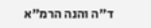ד"ה והנה הרמ"א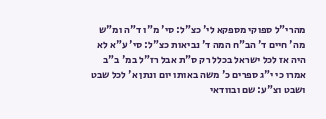מהרי"ל ספוקי מספקא לי' כצ"ל: סי' מ"ו ד"ה ומ"ש מה' חיים ד' הב"ח המה ד' נביאות כצ"ל: סי' ע"א לא היה אז לכל ישראל בכלל רק ס"ת אבל רז"ל במ' ב"ב אמרו כי י"ג ספרים כ' משה באותו יום ונתן א' לכל שבט ושבט וצ"ע: שם ובוודאי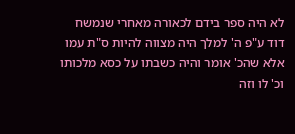לא היה ספר בידם לכאורה מאחרי שנמשח דוד ע"פ ה' למלך היה מצווה להיות ס"ת עמו אלא שהכ' אומר והיה כשבתו על כסא מלכותו וכ' לו וזה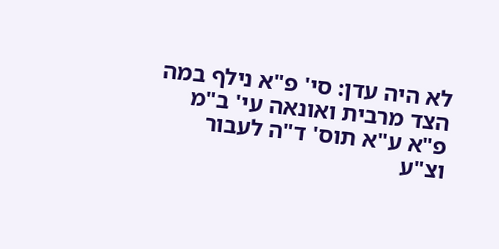לא היה עדן: סי' פ"א נילף במה הצד מרבית ואונאה עי' ב"מ פ"א ע"א תוס' ד"ה לעבור וצ"ע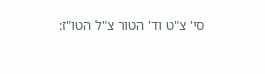סי' צ"ט וד' הטור צ"ל הטו"ז: